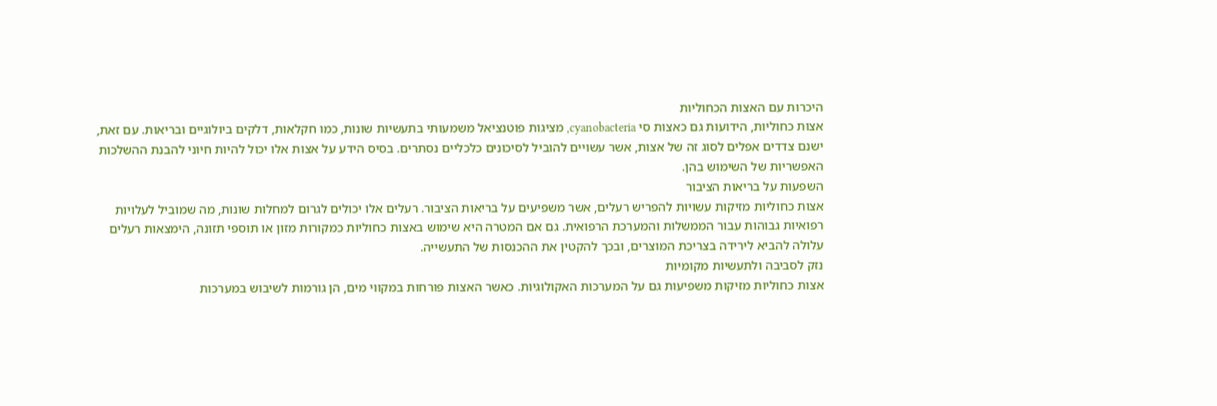היכרות עם האצות הכחוליות
אצות כחוליות, הידועות גם כאצות סי cyanobacteria, מציגות פוטנציאל משמעותי בתעשיות שונות, כמו חקלאות, דלקים ביולוגיים ובריאות. עם זאת, ישנם צדדים אפלים לסוג זה של אצות, אשר עשויים להוביל לסיכונים כלכליים נסתרים. בסיס הידע על אצות אלו יכול להיות חיוני להבנת ההשלכות האפשריות של השימוש בהן.
השפעות על בריאות הציבור
אצות כחוליות מזיקות עשויות להפריש רעלים, אשר משפיעים על בריאות הציבור. רעלים אלו יכולים לגרום למחלות שונות, מה שמוביל לעלויות רפואיות גבוהות עבור הממשלות והמערכת הרפואית. גם אם המטרה היא שימוש באצות כחוליות כמקורות מזון או תוספי תזונה, הימצאות רעלים עלולה להביא לירידה בצריכת המוצרים, ובכך להקטין את ההכנסות של התעשייה.
נזק לסביבה ולתעשיות מקומיות
אצות כחוליות מזיקות משפיעות גם על המערכות האקולוגיות. כאשר האצות פורחות במקווי מים, הן גורמות לשיבוש במערכות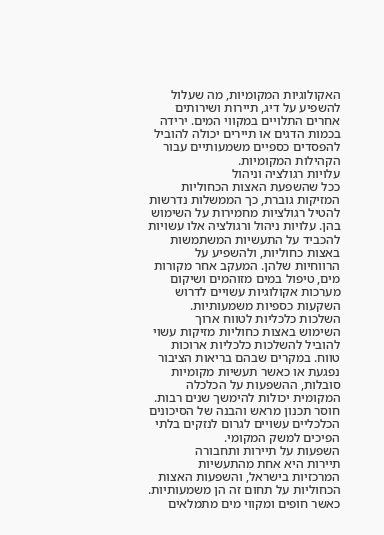האקולוגיות המקומיות, מה שעלול להשפיע על דיג, תיירות ושירותים אחרים התלויים במקווי המים. ירידה בכמות הדגים או תיירים יכולה להוביל להפסדים כספיים משמעותיים עבור הקהילות המקומיות.
עלויות רגולציה וניהול
ככל שהשפעת האצות הכחוליות המזיקות גוברת, כך הממשלות נדרשות להטיל רגולציות מחמירות על השימוש בהן. עלויות ניהול ורגולציה אלו עשויות להכביד על התעשיות המשתמשות באצות כחוליות, ולהשפיע על הרווחיות שלהן. המעקב אחר מקורות מים, טיפול במים מזוהמים ושיקום מערכות אקולוגיות עשויים לדרוש השקעות כספיות משמעותיות.
השלכות כלכליות לטווח ארוך
השימוש באצות כחוליות מזיקות עשוי להוביל להשלכות כלכליות ארוכות טווח. במקרים שבהם בריאות הציבור נפגעת או כאשר תעשיות מקומיות סובלות, ההשפעות על הכלכלה המקומית יכולות להימשך שנים רבות. חוסר תכנון מראש והבנה של הסיכונים הכלכליים עשויים לגרום לנזקים בלתי הפיכים למשק המקומי.
השפעות על תיירות ותחבורה
תיירות היא אחת מהתעשיות המרכזיות בישראל, והשפעות האצות הכחוליות על תחום זה הן משמעותיות. כאשר חופים ומקווי מים מתמלאים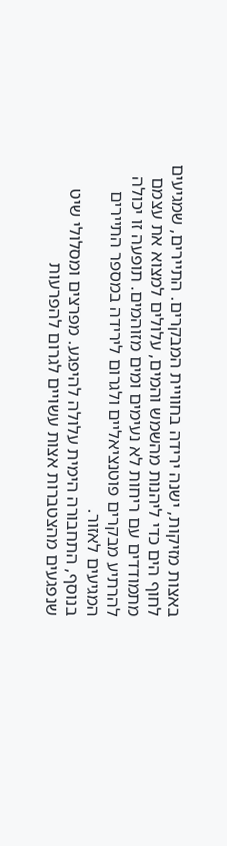באצות מזיקות, ישנה ירידה בחוויית המבקרים. התיירים, שמגיעים לחוף הים כדי ליהנות מהשמש והמים, עלולים למצוא את עצמם מתמודדים עם ריחות לא נעימים ומים מזוהמים. תופעה זו יכולה להרתיע מבקרים פוטנציאליים ולגרום לירידה במספר התיירים המגיעים לאזור.
בנוסף, התחבורה הימית עלולה להיפגע. מפרצים ומסלולי שיט שנפגעים מהצטברות אצות עשויים לגרום להפרעות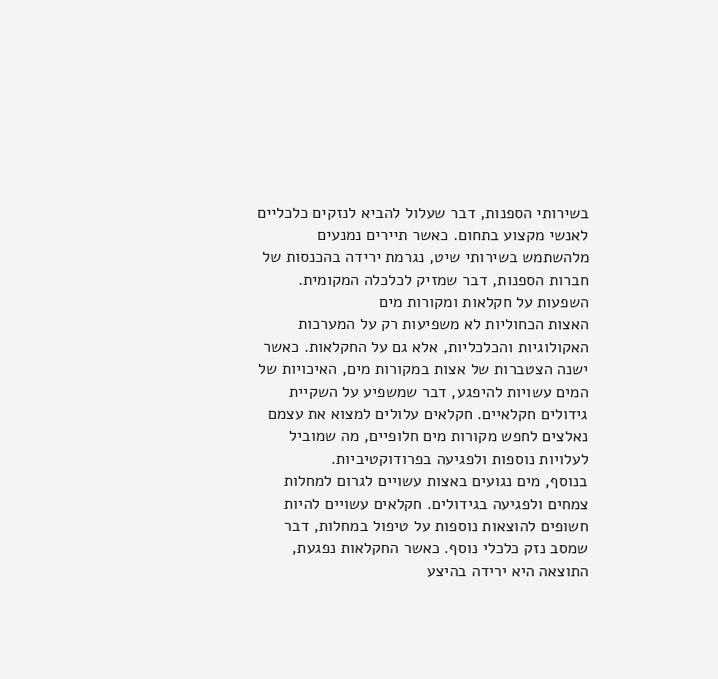בשירותי הספנות, דבר שעלול להביא לנזקים כלכליים לאנשי מקצוע בתחום. כאשר תיירים נמנעים מלהשתמש בשירותי שיט, נגרמת ירידה בהכנסות של חברות הספנות, דבר שמזיק לכלכלה המקומית.
השפעות על חקלאות ומקורות מים
האצות הכחוליות לא משפיעות רק על המערכות האקולוגיות והכלכליות, אלא גם על החקלאות. כאשר ישנה הצטברות של אצות במקורות מים, האיכויות של המים עשויות להיפגע, דבר שמשפיע על השקיית גידולים חקלאיים. חקלאים עלולים למצוא את עצמם נאלצים לחפש מקורות מים חלופיים, מה שמוביל לעלויות נוספות ולפגיעה בפרודוקטיביות.
בנוסף, מים נגועים באצות עשויים לגרום למחלות צמחים ולפגיעה בגידולים. חקלאים עשויים להיות חשופים להוצאות נוספות על טיפול במחלות, דבר שמסב נזק כלכלי נוסף. כאשר החקלאות נפגעת, התוצאה היא ירידה בהיצע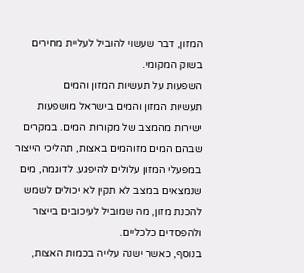המזון, דבר שעשוי להוביל לעליית מחירים בשוק המקומי.
השפעות על תעשיות המזון והמים
תעשיות המזון והמים בישראל מושפעות ישירות מהמצב של מקורות המים. במקרים שבהם המים מזוהמים באצות, תהליכי הייצור במפעלי המזון עלולים להיפגע. לדוגמה, מים שנמצאים במצב לא תקין לא יכולים לשמש להכנת מזון, מה שמוביל לעיכובים בייצור ולהפסדים כלכליים.
בנוסף, כאשר ישנה עלייה בכמות האצות,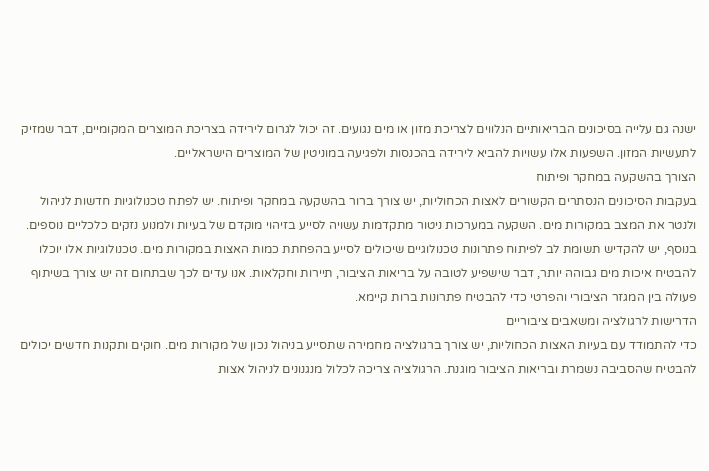ישנה גם עלייה בסיכונים הבריאותיים הנלווים לצריכת מזון או מים נגועים. זה יכול לגרום לירידה בצריכת המוצרים המקומיים, דבר שמזיק לתעשיות המזון. השפעות אלו עשויות להביא לירידה בהכנסות ולפגיעה במוניטין של המוצרים הישראליים.
הצורך בהשקעה במחקר ופיתוח
בעקבות הסיכונים הנסתרים הקשורים לאצות הכחוליות, יש צורך ברור בהשקעה במחקר ופיתוח. יש לפתח טכנולוגיות חדשות לניהול ולנטר את המצב במקורות מים. השקעה במערכות ניטור מתקדמות עשויה לסייע בזיהוי מוקדם של בעיות ולמנוע נזקים כלכליים נוספים.
בנוסף, יש להקדיש תשומת לב לפיתוח פתרונות טכנולוגיים שיכולים לסייע בהפחתת כמות האצות במקורות מים. טכנולוגיות אלו יוכלו להבטיח איכות מים גבוהה יותר, דבר שישפיע לטובה על בריאות הציבור, תיירות וחקלאות. אנו עדים לכך שבתחום זה יש צורך בשיתוף פעולה בין המגזר הציבורי והפרטי כדי להבטיח פתרונות ברות קיימא.
הדרישות לרגולציה ומשאבים ציבוריים
כדי להתמודד עם בעיות האצות הכחוליות, יש צורך ברגולציה מחמירה שתסייע בניהול נכון של מקורות מים. חוקים ותקנות חדשים יכולים להבטיח שהסביבה נשמרת ובריאות הציבור מוגנת. הרגולציה צריכה לכלול מנגנונים לניהול אצות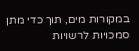במקורות מים, תוך כדי מתן סמכויות לרשויות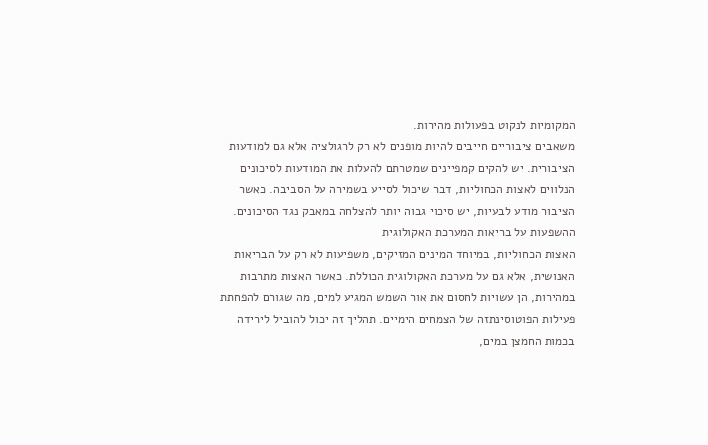המקומיות לנקוט בפעולות מהירות.
משאבים ציבוריים חייבים להיות מופנים לא רק לרגולציה אלא גם למודעות הציבורית. יש להקים קמפיינים שמטרתם להעלות את המודעות לסיכונים הנלווים לאצות הכחוליות, דבר שיכול לסייע בשמירה על הסביבה. כאשר הציבור מודע לבעיות, יש סיכוי גבוה יותר להצלחה במאבק נגד הסיכונים.
ההשפעות על בריאות המערכת האקולוגית
האצות הכחוליות, במיוחד המינים המזיקים, משפיעות לא רק על הבריאות האנושית, אלא גם על מערכת האקולוגית הכוללת. כאשר האצות מתרבות במהירות, הן עשויות לחסום את אור השמש המגיע למים, מה שגורם להפחתת פעילות הפוטוסינתזה של הצמחים הימיים. תהליך זה יכול להוביל לירידה בכמות החמצן במים,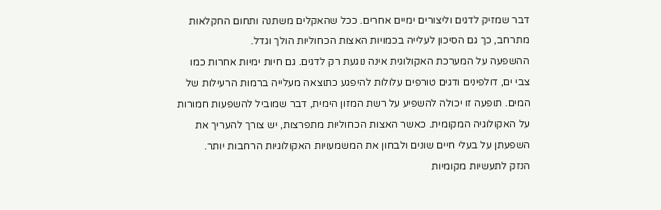דבר שמזיק לדגים וליצורים ימיים אחרים. ככל שהאקלים משתנה ותחום החקלאות מתרחב, כך גם הסיכון לעלייה בכמויות האצות הכחוליות הולך וגדל.
ההשפעה על המערכת האקולוגית אינה נוגעת רק לדגים. גם חיות ימיות אחרות כמו צבי ים, דולפינים ודגים טורפים עלולות להיפגע כתוצאה מעלייה ברמות הרעילות של המים. תופעה זו יכולה להשפיע על רשת המזון הימית, דבר שמוביל להשפעות חמורות על האקולוגיה המקומית. כאשר האצות הכחוליות מתפרצות, יש צורך להעריך את השפעתן על בעלי חיים שונים ולבחון את המשמעויות האקולוגיות הרחבות יותר.
הנזק לתעשיות מקומיות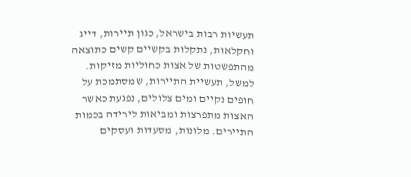תעשיות רבות בישראל, כגון תיירות, דייג וחקלאות, נתקלות בקשיים קשים כתוצאה מהתפשטות של אצות כחוליות מזיקות. למשל, תעשיית התיירות, שמסתמכת על חופים נקיים ומים צלולים, נפגעת כאשר האצות מתפרצות ומביאות לירידה בכמות התיירים. מלונות, מסעדות ועסקים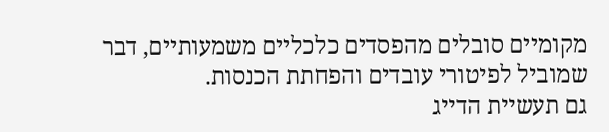מקומיים סובלים מהפסדים כלכליים משמעותיים, דבר שמוביל לפיטורי עובדים והפחתת הכנסות.
גם תעשיית הדייג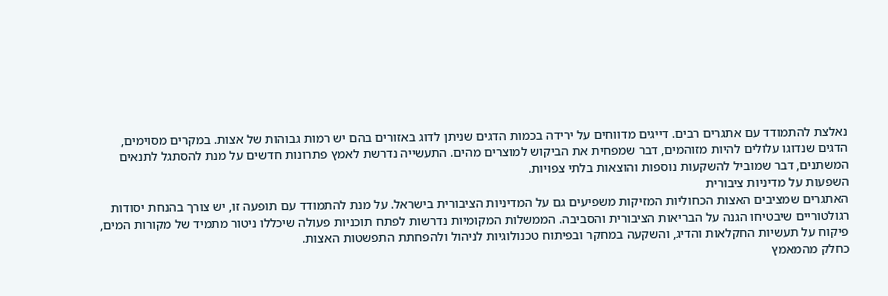נאלצת להתמודד עם אתגרים רבים. דייגים מדווחים על ירידה בכמות הדגים שניתן לדוג באזורים בהם יש רמות גבוהות של אצות. במקרים מסוימים, הדגים שנדוגו עלולים להיות מזוהמים, דבר שמפחית את הביקוש למוצרים מהים. התעשייה נדרשת לאמץ פתרונות חדשים על מנת להסתגל לתנאים המשתנים, דבר שמוביל להשקעות נוספות והוצאות בלתי צפויות.
השפעות על מדיניות ציבורית
האתגרים שמציבים האצות הכחוליות המזיקות משפיעים גם על המדיניות הציבורית בישראל. על מנת להתמודד עם תופעה זו, יש צורך בהנחת יסודות רגולטוריים שיבטיחו הגנה על הבריאות הציבורית והסביבה. הממשלות המקומיות נדרשות לפתח תוכניות פעולה שיכללו ניטור מתמיד של מקורות המים, פיקוח על תעשיות החקלאות והדיג, והשקעה במחקר ובפיתוח טכנולוגיות לניהול ולהפחתת התפשטות האצות.
כחלק מהמאמץ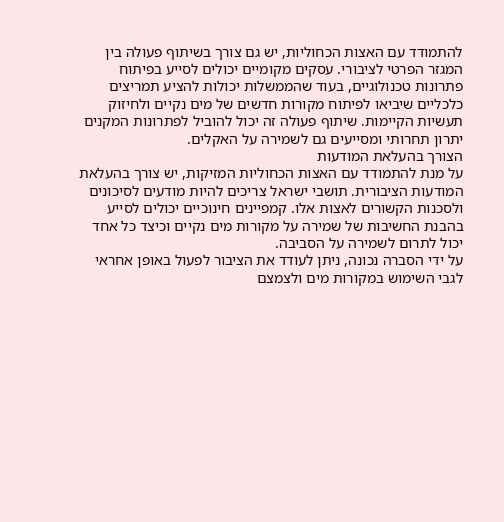להתמודד עם האצות הכחוליות, יש גם צורך בשיתוף פעולה בין המגזר הפרטי לציבורי. עסקים מקומיים יכולים לסייע בפיתוח פתרונות טכנולוגיים, בעוד שהממשלות יכולות להציע תמריצים כלכליים שיביאו לפיתוח מקורות חדשים של מים נקיים ולחיזוק תעשיות הקיימות. שיתוף פעולה זה יכול להוביל לפתרונות המקנים יתרון תחרותי ומסייעים גם לשמירה על האקלים.
הצורך בהעלאת המודעות
על מנת להתמודד עם האצות הכחוליות המזיקות, יש צורך בהעלאת המודעות הציבורית. תושבי ישראל צריכים להיות מודעים לסיכונים ולסכנות הקשורים לאצות אלו. קמפיינים חינוכיים יכולים לסייע בהבנת החשיבות של שמירה על מקורות מים נקיים וכיצד כל אחד יכול לתרום לשמירה על הסביבה.
על ידי הסברה נכונה, ניתן לעודד את הציבור לפעול באופן אחראי לגבי השימוש במקורות מים ולצמצם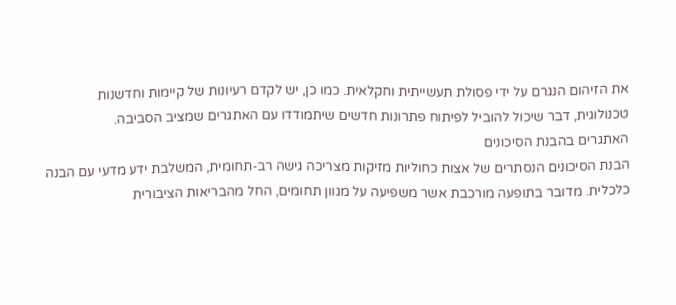את הזיהום הנגרם על ידי פסולת תעשייתית וחקלאית. כמו כן, יש לקדם רעיונות של קיימות וחדשנות טכנולוגית, דבר שיכול להוביל לפיתוח פתרונות חדשים שיתמודדו עם האתגרים שמציב הסביבה.
האתגרים בהבנת הסיכונים
הבנת הסיכונים הנסתרים של אצות כחוליות מזיקות מצריכה גישה רב-תחומית, המשלבת ידע מדעי עם הבנה כלכלית. מדובר בתופעה מורכבת אשר משפיעה על מגוון תחומים, החל מהבריאות הציבורית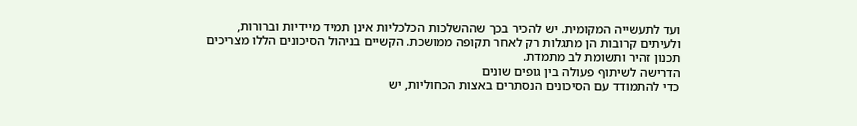ועד לתעשייה המקומית. יש להכיר בכך שההשלכות הכלכליות אינן תמיד מיידיות וברורות, ולעיתים קרובות הן מתגלות רק לאחר תקופה ממושכת. הקשיים בניהול הסיכונים הללו מצריכים תכנון זהיר ותשומת לב מתמדת.
הדרישה לשיתוף פעולה בין גופים שונים
כדי להתמודד עם הסיכונים הנסתרים באצות הכחוליות, יש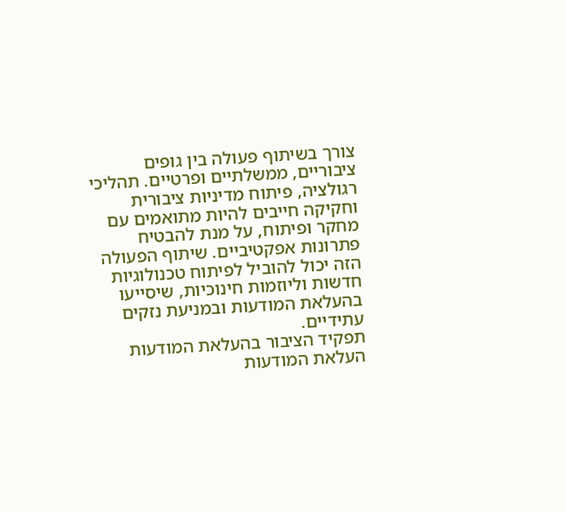צורך בשיתוף פעולה בין גופים ציבוריים, ממשלתיים ופרטיים. תהליכי רגולציה, פיתוח מדיניות ציבורית וחקיקה חייבים להיות מתואמים עם מחקר ופיתוח, על מנת להבטיח פתרונות אפקטיביים. שיתוף הפעולה הזה יכול להוביל לפיתוח טכנולוגיות חדשות וליוזמות חינוכיות, שיסייעו בהעלאת המודעות ובמניעת נזקים עתידיים.
תפקיד הציבור בהעלאת המודעות
העלאת המודעות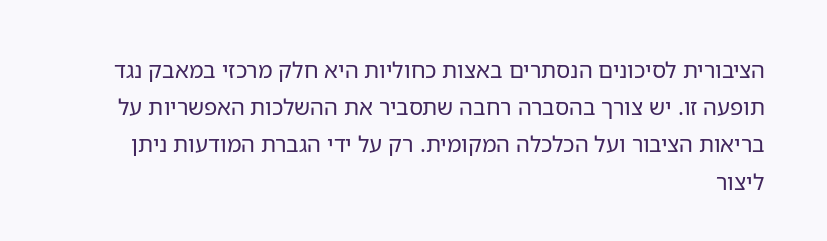הציבורית לסיכונים הנסתרים באצות כחוליות היא חלק מרכזי במאבק נגד תופעה זו. יש צורך בהסברה רחבה שתסביר את ההשלכות האפשריות על בריאות הציבור ועל הכלכלה המקומית. רק על ידי הגברת המודעות ניתן ליצור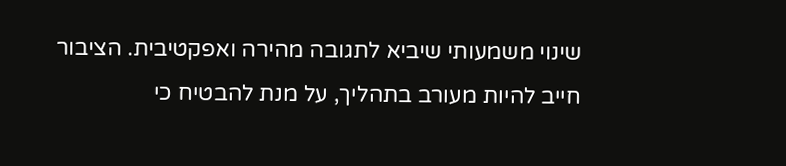שינוי משמעותי שיביא לתגובה מהירה ואפקטיבית. הציבור חייב להיות מעורב בתהליך, על מנת להבטיח כי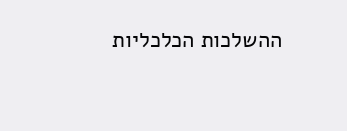ההשלכות הכלכליות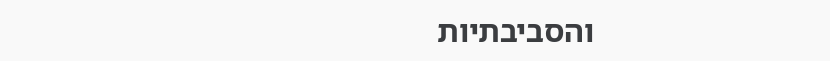והסביבתיות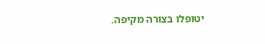יטופלו בצורה מקיפה.